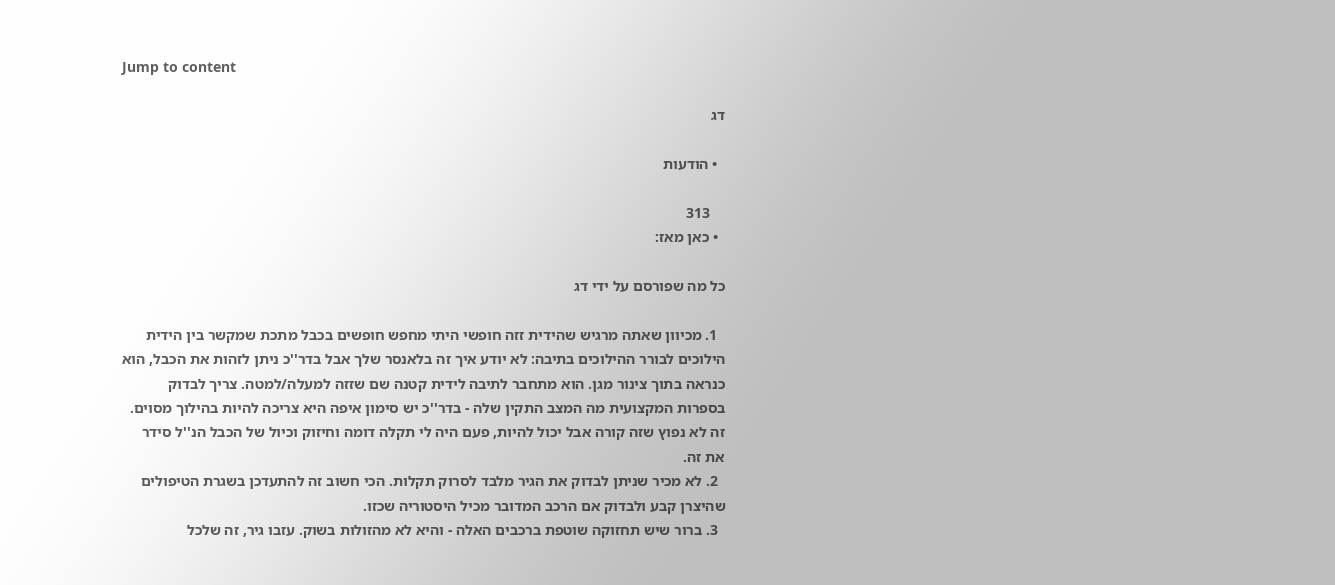Jump to content

דג

  • הודעות

    313
  • כאן מאז:

כל מה שפורסם על ידי דג

  1. מכיוון שאתה מרגיש שהידית זזה חופשי היתי מחפש חופשים בכבל מתכת שמקשר בין הידית הילוכים לבורר ההילוכים בתיבה: לא יודע איך זה בלאנסר שלך אבל בדר''כ ניתן לזהות את הכבל, הוא כנראה בתוך צינור מגן. הוא מתחבר לתיבה לידית קטנה שם שזזה למעלה/למטה. צריך לבדוק בספרות המקצועית מה המצב התקין שלה - בדר''כ יש סימון איפה היא צריכה להיות בהילוך מסוים. זה לא נפוץ שזה קורה אבל יכול להיות, פעם היה לי תקלה דומה וחיזוק וכיול של הכבל הנ''ל סידר את זה.
  2. לא מכיר שניתן לבדוק את הגיר מלבד לסרוק תקלות. הכי חשוב זה להתעדכן בשגרת הטיפולים שהיצרן קבע ולבדוק אם הרכב המדובר מכיל היסטוריה שכזו.
  3. ברור שיש תחזוקה שוטפת ברכבים האלה - והיא לא מהזולות בשוק. עזבו גיר, זה שלכל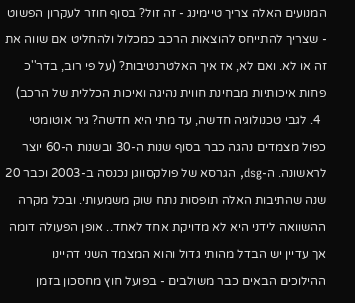המנועים האלה צריך טיימינג - זה זול? בסוף חוזר לעקרון הפשוט - שצריך להתייחס להוצאות הרכב כמכלול ולהחליט אם שווה את זה או לא. ואם לא, אז איך האלטרנטיבות? (על פי רוב, בדר''כ פחות איכותיות מבחינת חווית נהיגה ואיכות הכללית של הרכב)
  4. לגבי טכנולוגיה חדשה, עד מתי היא חדשה? גיר אוטומטי כפול מצמדים נהגה כבר בסוף שנות ה-30 ובשנות ה-60 יוצר לראשונה. ה-dsg, הגרסא של פולקסווגן נכנסה ב-2003 וכבר 20 שנה שהתיבות האלה תופסות נתח שוק משמעותי. ובכל מקרה ההשוואה לידני היא לא מדויקת אחד לאחד.. אופן הפעולה דומה אך עדיין יש הבדל מהותי גדול והוא המצמד השני דהיינו ההילוכים הבאים כבר משולבים - בפועל חוץ מחסכון בזמן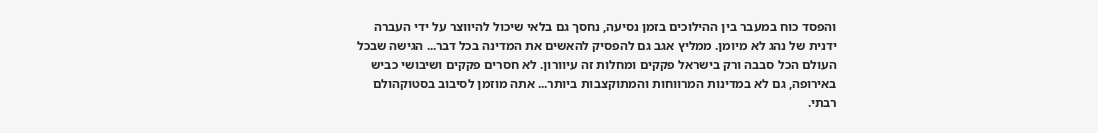והפסד כוח במעבר בין ההילוכים בזמן נסיעה, נחסך גם בלאי שיכול להיווצר על ידי העברה ידנית של נהג לא מיומן. ממליץ אגב גם להפסיק להאשים את המדינה בכל דבר... הגישה שבכל העולם הכל סבבה ורק בישראל פקקים ומחלות זה עיוורון. לא חסרים פקקים ושיבושי כביש באירופה, גם לא במדינות המרווחות והמתוקצבות ביותר... אתה מוזמן לסיבוב בסטוקהולם רבתי.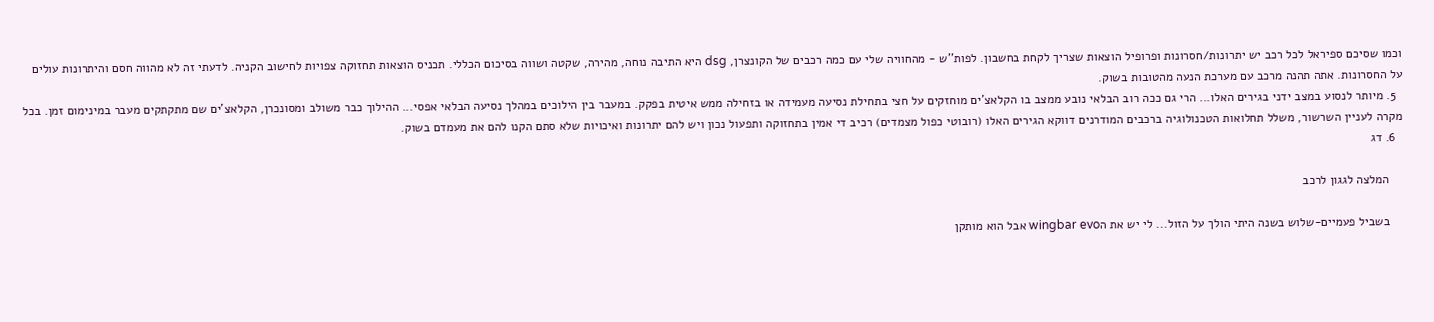וכמו שסיכם ספיראל לכל רכב יש יתרונות/חסרונות ופרופיל הוצאות שצריך לקחת בחשבון. לפות''ש - מהחוויה שלי עם כמה רכבים של הקונצרן, dsg היא התיבה נוחה, מהירה, שקטה ושווה בסיכום הכללי. תכניס הוצאות תחזוקה צפויות לחישוב הקניה. לדעתי זה לא מהווה חסם והיתרונות עולים על החסרונות. אתה תהנה מרכב עם מערכת הנעה מהטובות בשוק.
  5. מיותר לנסוע במצב ידני בגירים האלו... הרי גם ככה רוב הבלאי נובע ממצב בו הקלאצ'ים מוחזקים על חצי בתחילת נסיעה מעמידה או בזחילה ממש איטית בפקק. במעבר בין הילוכים במהלך נסיעה הבלאי אפסי... ההילוך כבר משולב ומסונכרן, הקלאצ'ים שם מתקתקים מעבר במינימום זמן. בכל מקרה לעניין השרשור, משלל תחלואות הטכנולוגיה ברכבים המודרנים דווקא הגירים האלו (רובוטי כפול מצמדים) רכיב די אמין בתחזוקה ותפעול נכון ויש להם יתרונות ואיכויות שלא סתם הקנו להם את מעמדם בשוק.
  6. דג

    המלצה לגגון לרכב

    בשביל פעמיים-שלוש בשנה היתי הולך על הזול... לי יש את הwingbar evo אבל הוא מותקן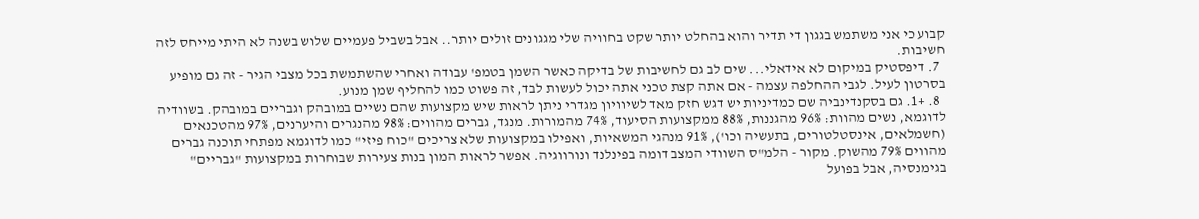קבוע כי אני משתמש בגגון די תדיר והוא בהחלט יותר שקט בחוויה שלי מגגונים זולים יותר.. אבל בשביל פעמיים שלוש בשנה לא היתי מייחס לזה חשיבות.
  7. דיפסטיק במיקום לא אידאלי... שים לב גם לחשיבות של בדיקה כאשר השמן בטמפ' עבודה ואחרי שהשתמשת בכל מצבי הגיר - זה גם מופיע בסרטון לעיל. לגבי ההחלפה עצמה - אם אתה קצת טכני אתה יכול לעשות לבד, זה פשוט כמו להחליף שמן מנוע.
  8. +1. גם בסקנדינביה שם כמדיניות יש דגש חזק מאד לשיוויון מגדרי ניתן לראות שיש מקצועות שהם נשיים במובהק וגבריים במובהק. בשוודיה לדוגמא, נשים מהוות: 96% מהגננות, 88% ממקצועות הסיעוד, 74% מהמורות. מנגד, גברים מהווים: 98% מהנגרים והיערנים, 97% מהטכנאים (חשמלאים, אינסטלטורים, בתעשיה וכו'), 91% מנהגי המשאיות, ואפילו במקצועות שלא צריכים "כוח פיזי" כמו לדוגמא מפתחי תוכנה גברים מהווים 79% מהשוק. מקור - הלמ"ס השוודי המצב דומה בפינלנד ונורווגיה. אפשר לראות המון בנות צעירות שבוחרות במקצועות "גבריים" בגימנסיה, אבל בפועל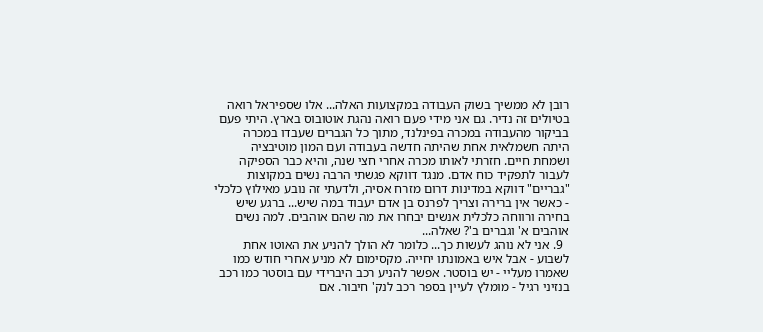רובן לא ממשיך בשוק העבודה במקצועות האלה... אלו שספיראל רואה בטיולים זה נדיר. גם אני מידי פעם רואה נהגת אוטובוס בארץ. היתי פעם בביקור מהעבודה במכרה בפינלנד, מתוך כל הגברים שעבדו במכרה היתה חשמלאית אחת שהיתה חדשה בעבודה ועם המון מוטיבציה ושמחת חיים. חזרתי לאותו מכרה אחרי חצי שנה, והיא כבר הספיקה לעבור לתפקיד כוח אדם. מנגד דווקא פגשתי הרבה נשים במקוצות "גבריים" דווקא במדינות דרום מזרח אסיה, ולדעתי זה נובע מאילוץ כלכלי - כאשר אין ברירה וצריך לפרנס בן אדם יעבוד במה שיש... ברגע שיש בחירה ורווחה כלכלית אנשים יבחרו את מה שהם אוהבים. למה נשים אוהבים א' וגברים ב'? שאלה...
  9. אני לא נוהג לעשות כך... כלומר לא הולך להניע את האוטו אחת לשבוע - אבל איש באמונתו יחייה. מקסימום לא מניע אחרי חודש כמו שאמרו מעליי - יש בוסטר. אפשר להניע רכב היברידי עם בוסטר כמו רכב בנזיני רגיל - מומלץ לעיין בספר רכב לנק' חיבור. אם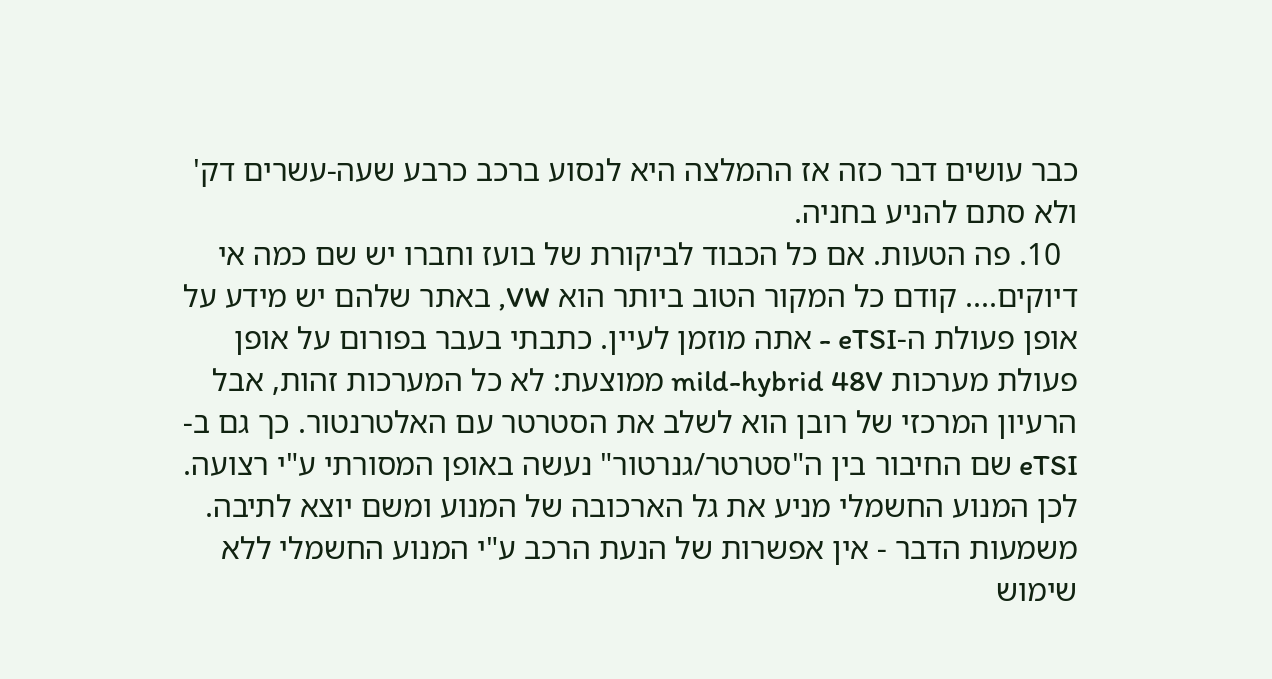כבר עושים דבר כזה אז ההמלצה היא לנסוע ברכב כרבע שעה-עשרים דק' ולא סתם להניע בחניה.
  10. פה הטעות. אם כל הכבוד לביקורת של בועז וחברו יש שם כמה אי דיוקים.... קודם כל המקור הטוב ביותר הוא VW, באתר שלהם יש מידע על אופן פעולת ה-eTSI - אתה מוזמן לעיין. כתבתי בעבר בפורום על אופן פעולת מערכות mild-hybrid 48V ממוצעת: לא כל המערכות זהות, אבל הרעיון המרכזי של רובן הוא לשלב את הסטרטר עם האלטרנטור. כך גם ב-eTSI שם החיבור בין ה"סטרטר/גנרטור" נעשה באופן המסורתי ע"י רצועה. לכן המנוע החשמלי מניע את גל הארכובה של המנוע ומשם יוצא לתיבה. משמעות הדבר - אין אפשרות של הנעת הרכב ע"י המנוע החשמלי ללא שימוש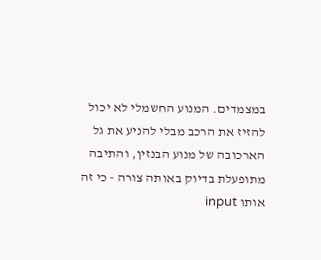במצמדים. המנוע החשמלי לא יכול להזיז את הרכב מבלי להניע את גל הארכובה של מנוע הבנזין, והתיבה מתופעלת בדיוק באותה צורה - כי זה אותו input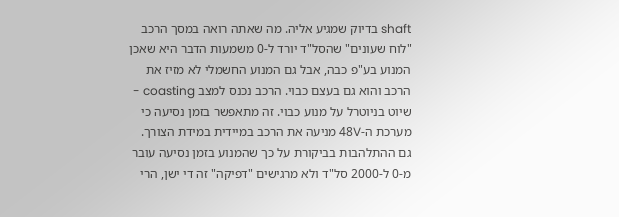shaft בדיוק שמגיע אליה. מה שאתה רואה במסך הרכב "לוח שעונים" שהסל"ד יורד ל-0 משמעות הדבר היא שאכן המנוע בע"פ כבה, אבל גם המנוע החשמלי לא מזיז את הרכב והוא גם בעצם כבוי. הרכב נכנס למצב coasting - שיוט בניוטרל על מנוע כבוי. זה מתאפשר בזמן נסיעה כי מערכת ה-48V מניעה את הרכב במיידית במידת הצורך. גם ההתלהבות בביקורת על כך שהמנוע בזמן נסיעה עובר מ-0 ל-2000 סל"ד ולא מרגישים "דפיקה" זה די ישן, הרי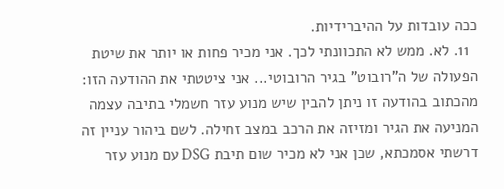ככה עובדות על ההיברידיות.
  11. לא. ממש לא התכוונתי לכך. אני מכיר פחות או יותר את שיטת הפעולה של ה"רובוט" בגיר הרובוטי... אני ציטטתי את ההודעה הזו: מהכתוב בהודעה זו ניתן להבין שיש מנוע עזר חשמלי בתיבה עצמה המניעה את הגיר ומזיזה את הרכב במצב זחילה. לשם ביהור עניין זה דרשתי אסמכתא, שכן אני לא מכיר שום תיבת DSG עם מנוע עזר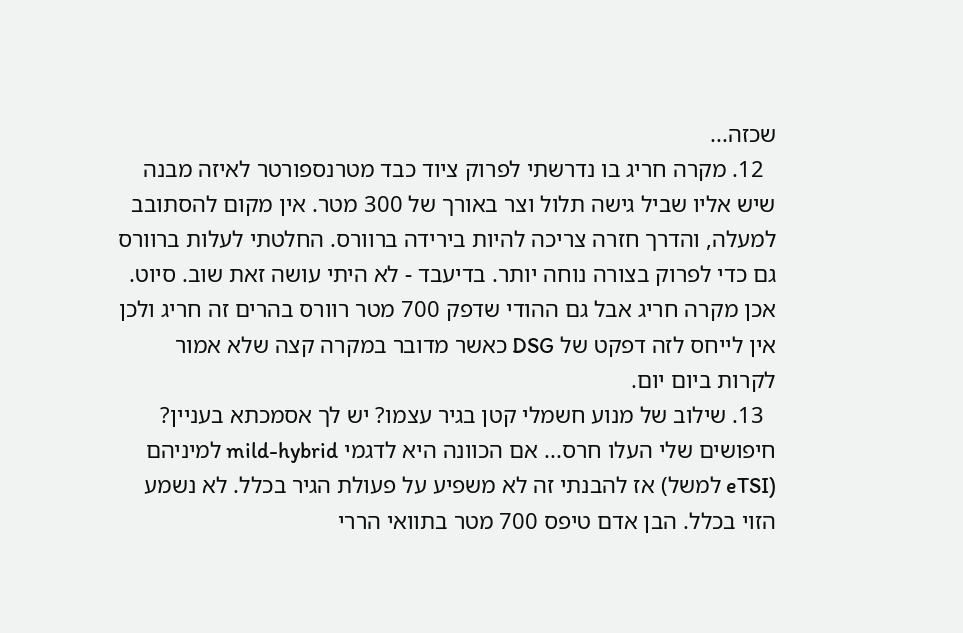שכזה...
  12. מקרה חריג בו נדרשתי לפרוק ציוד כבד מטרנספורטר לאיזה מבנה שיש אליו שביל גישה תלול וצר באורך של 300 מטר. אין מקום להסתובב למעלה, והדרך חזרה צריכה להיות בירידה ברוורס. החלטתי לעלות ברוורס גם כדי לפרוק בצורה נוחה יותר. בדיעבד - לא היתי עושה זאת שוב. סיוט. אכן מקרה חריג אבל גם ההודי שדפק 700 מטר רוורס בהרים זה חריג ולכן אין לייחס לזה דפקט של DSG כאשר מדובר במקרה קצה שלא אמור לקרות ביום יום.
  13. שילוב של מנוע חשמלי קטן בגיר עצמו? יש לך אסמכתא בעניין? חיפושים שלי העלו חרס... אם הכוונה היא לדגמי mild-hybrid למיניהם (eTSI למשל) אז להבנתי זה לא משפיע על פעולת הגיר בכלל. לא נשמע הזוי בכלל. הבן אדם טיפס 700 מטר בתוואי הררי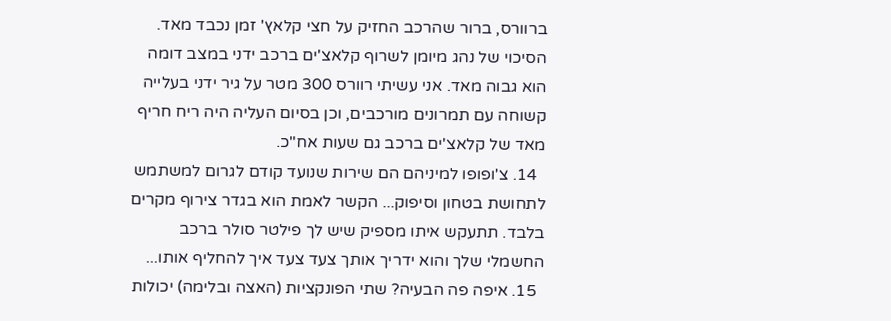ברוורס, ברור שהרכב החזיק על חצי קלאץ' זמן נכבד מאד. הסיכוי של נהג מיומן לשרוף קלאצ'ים ברכב ידני במצב דומה הוא גבוה מאד. אני עשיתי רוורס 300 מטר על גיר ידני בעלייה קשוחה עם תמרונים מורכבים, וכן בסיום העליה היה ריח חריף מאד של קלאצ'ים ברכב גם שעות אח"כ.
  14. צ'ופופו למיניהם הם שירות שנועד קודם לגרום למשתמש לתחושת בטחון וסיפוק... הקשר לאמת הוא בגדר צירוף מקרים בלבד. תתעקש איתו מספיק שיש לך פילטר סולר ברכב החשמלי שלך והוא ידריך אותך צעד צעד איך להחליף אותו...
  15. איפה פה הבעיה? שתי הפונקציות (האצה ובלימה) יכולות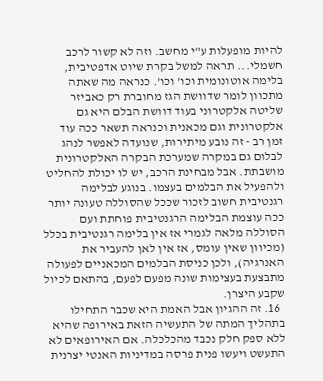להיות מופעלות ע"י מחשב. וזה לא קשור לרכב חשמלי... תראה למשל בקרת שיוט אדפטיבית, בלימה אוטונומית וכו' וכו'. כנראה מה שאתה מתכוון לומר שדוושת הגז מחוברת רק כאביזר שליטה אלקטרוני בעוד דוושת הבלם היא גם אלקטרונית וגם מכאנית וכנראה תשאר ככה עוד זמן רב - זה נובע מיתירות, שנועדה לאפשר לנהג לבלום גם במקרה שמערכת הבקרה האלקטרונית מושבתת. אבל מבחינת הרכב, יש לו יכולת להחליט ולהפעיל את הבלמים בעצמו. בנוגע לבלימה רגנטיבית חשוב לזכור שככל שהסוללה טעונה יותר ככה עוצמת הבלימה הרגנטיבית פוחתת ועם הסוללה מלאה לגמרי אז אין בלימה רגנטיבית בכלל (מכיוון שאין עומס, אז אין לאן להעביר את האנרגיה), ולכן כניסת הבלמים המכאניים לפעולה מתבצעת בעצימות שונה מפעם לפעם, בהתאם לכיול שקבע היצרן.
  16. זה ההגיון אבל האמת היא שכבר התחילו בתהליך המתה של התעשיה הזאת באירופה שהיא ללא ספק חלק נכבד מהכלכלה. אם האירופאים לא התעשט ויעשו פנית פרסה במדיניות האנטי יצרנית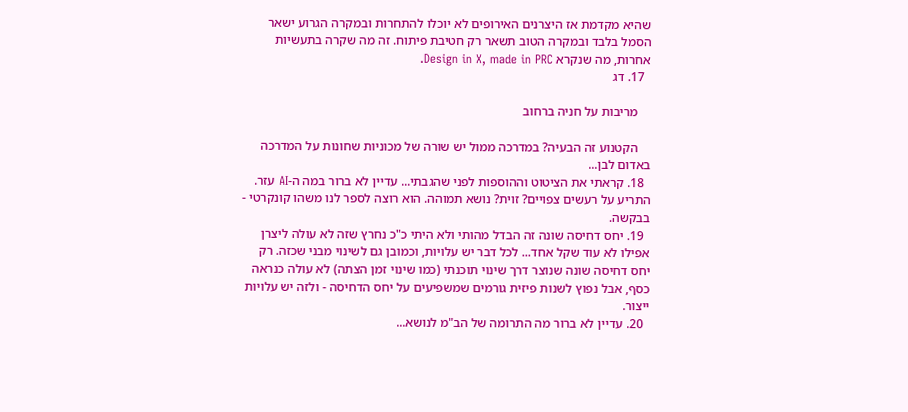שהיא מקדמת אז היצרנים האירופים לא יוכלו להתחרות ובמקרה הגרוע ישאר הסמל בלבד ובמקרה הטוב תשאר רק חטיבת פיתוח. זה מה שקרה בתעשיות אחרות, מה שנקרא Design in X, made in PRC.
  17. דג

    מריבות על חניה ברחוב

    הקטנוע זה הבעיה? במדרכה ממול יש שורה של מכוניות שחונות על המדרכה באדום לבן...
  18. קראתי את הציטוט וההוספות לפני שהגבתי... עדיין לא ברור במה ה-AI עזר. התריע על רעשים צפויים? זוית? נושא תמוהה. הוא רוצה לספר לנו משהו קונקרטי - בבקשה.
  19. יחס דחיסה שונה זה הבדל מהותי ולא היתי כ"כ נחרץ שזה לא עולה ליצרן אפילו לא עוד שקל אחד... לכל דבר יש עלויות, וכמובן גם לשינוי מבני שכזה. רק יחס דחיסה שונה שנוצר דרך שינוי תוכנתי (כמו שינוי זמן הצתה) לא עולה כנראה כסף, אבל נפוץ לשנות פיזית גורמים שמשפיעים על יחס הדחיסה - ולזה יש עלויות ייצור.
  20. עדיין לא ברור מה התרומה של הב"מ לנושא...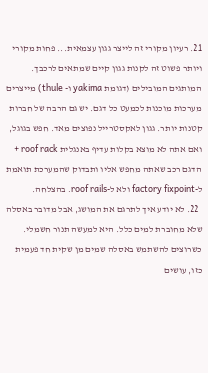21. רעיון מקורי זה לייצר גגון עצמאית... פחות מקורי ויותר פשוט זה לקנות גגון קיים שמתאים לרכבך. המותגים המובילים (דגומת yakima ו- thule) מייצרים מערכות מוכנות לכמעט כל דגם. יש גם הרבה של חברות קטנות יותר. גגון לאקסטרייל נפוצים מאד. חפש בגוגל, ואם אתה לא מוצא בקלות עדיף באנגלית roof rack + הדגם רכב שאתה מחפש אליו ותבדוק שהמערכת תואמת ל-factory fixpoint ולא ל-roof rails. בהצלחה.
  22. לא יודע איך לתרגם את המושג, אבל מדובר באסלה שלא מחוברת למים כלל. היא למעשה תנור חשמלי. כשרוצים להשתמש באסלה שמים מן שקית חד פעמית כזו, עושים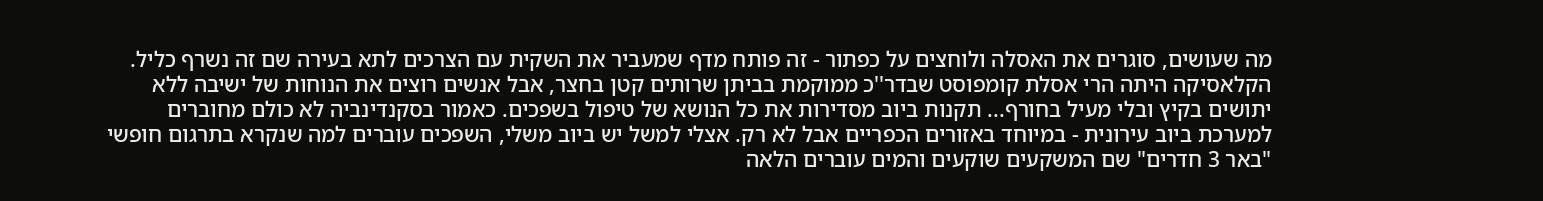מה שעושים, סוגרים את האסלה ולוחצים על כפתור - זה פותח מדף שמעביר את השקית עם הצרכים לתא בעירה שם זה נשרף כליל. הקלאסיקה היתה הרי אסלת קומפוסט שבדר''כ ממוקמת בביתן שרותים קטן בחצר, אבל אנשים רוצים את הנוחות של ישיבה ללא יתושים בקיץ ובלי מעיל בחורף... תקנות ביוב מסדירות את כל הנושא של טיפול בשפכים. כאמור בסקנדינביה לא כולם מחוברים למערכת ביוב עירונית - במיוחד באזורים הכפריים אבל לא רק. אצלי למשל יש ביוב משלי, השפכים עוברים למה שנקרא בתרגום חופשי "באר 3 חדרים" שם המשקעים שוקעים והמים עוברים הלאה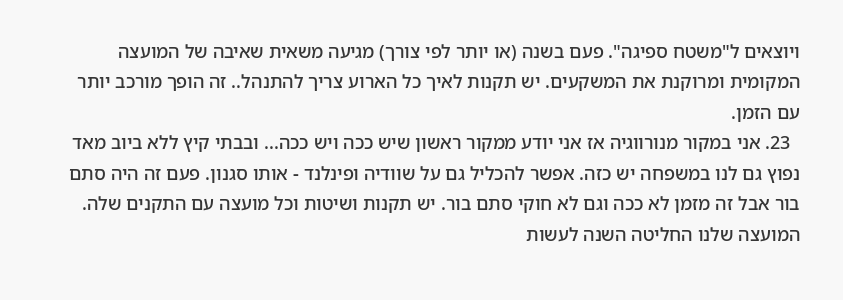ויוצאים ל"משטח ספיגה". פעם בשנה (או יותר לפי צורך) מגיעה משאית שאיבה של המועצה המקומית ומרוקנת את המשקעים. יש תקנות לאיך כל הארוע צריך להתנהל.. זה הופך מורכב יותר עם הזמן.
  23. אני במקור מנורווגיה אז אני יודע ממקור ראשון שיש ככה ויש ככה... ובבתי קיץ ללא ביוב מאד נפוץ גם לנו במשפחה יש כזה. אפשר להכליל גם על שוודיה ופינלנד - אותו סגנון. פעם זה היה סתם בור אבל זה מזמן לא ככה וגם לא חוקי סתם בור. יש תקנות ושיטות וכל מועצה עם התקנים שלה. המועצה שלנו החליטה השנה לעשות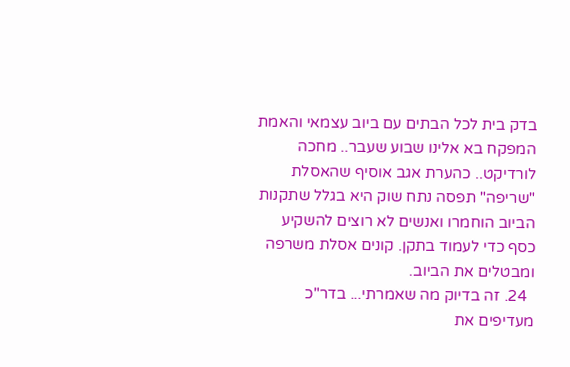בדק בית לכל הבתים עם ביוב עצמאי והאמת המפקח בא אלינו שבוע שעבר.. מחכה לורדיקט.. כהערת אגב אוסיף שהאסלת "שריפה" תפסה נתח שוק היא בגלל שתקנות הביוב הוחמרו ואנשים לא רוצים להשקיע כסף כדי לעמוד בתקן. קונים אסלת משרפה ומבטלים את הביוב.
  24. זה בדיוק מה שאמרתי... בדר"כ מעדיפים את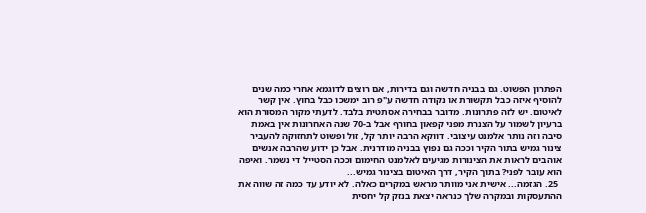הפתרון הפשוט. גם בבניה חדשה וגם בדירות, אם רוצים לדוגמא אחרי כמה שנים להוסיף איזה כבל תקשורת או נקודה חדשה ע"פ רוב ימשכו כבל בחוץ. אין קשר לאיטום. יש לזה פתרונות. מדובר בבחירה אסתטית בלבד. לדעתי מקור המסורת הוא ברעיון לשמור על הצנרת מפני קפאון בחורף אבל ב-70 שנה האחרונות אין באמת סיבה וזה נותר אלמנט עיצובי. דווקא הרבה יותר קל, זול ופשוט לתחזוקה להעביר צינור גמיש בתור הקיר וככה גם נפוץ בבניה מודרנית. אבל כן ידוע שהרבה אנשים אוהבים לראות את הצינורות מגיעים לאלמנט החימום וככה הסטייל די נשמר. ואיפה הוא עובר לפני? בתוך הקיר, דרך האיטום בצינור גמיש...
  25. הגזמה... אישית אני מוותר מראש במקרים כאלה. לא יודע עד כמה זה שווה את ההתעסקות ובמקרה שלך כנראה יצאת בנזק קל יחסית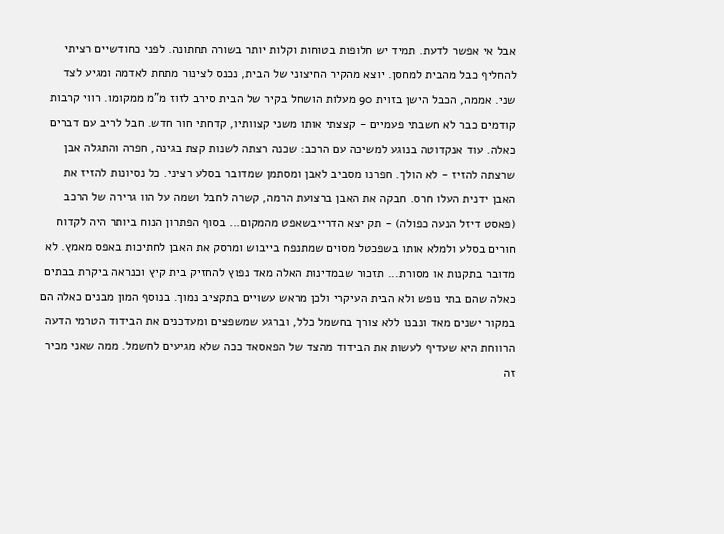אבל אי אפשר לדעת. תמיד יש חלופות בטוחות וקלות יותר בשורה תחתונה. לפני כחודשיים רציתי להחליף כבל מהבית למחסן. יוצא מהקיר החיצוני של הבית, נכנס לצינור מתחת לאדמה ומגיע לצד שני. אממה, הכבל הישן בזוית 90 מעלות הושחל בקיר של הבית סירב לזוז מ"מ ממקומו. רווי קרבות קודמים כבר לא חשבתי פעמיים - קצצתי אותו משני קצוותיו, קדחתי חור חדש. חבל לריב עם דברים כאלה. עוד אנקדוטה בנוגע למשיכה עם הרכב: שכנה רצתה לשנות קצת בגינה, חפרה והתגלה אבן שרצתה להזיז - לא הולך. חפרנו מסביב לאבן ומסתמן שמדובר בסלע רציני. כל נסיונות להזיז את האבן ידנית העלו חרס. חבקה את האבן ברצועת הרמה, קשרה לחבל ושמה על הוו גרירה של הרכב (פאסט דיזל הנעה כפולה) - תק יצא הדרייבשאפט מהמקום... בסוף הפתרון הנוח ביותר היה לקדוח חורים בסלע ולמלא אותו בשפכטל מסוים שמתנפח בייבוש ומרסק את האבן לחתיכות באפס מאמץ. לא מדובר בתקנות או מסורת... תזכור שבמדינות האלה מאד נפוץ להחזיק בית קיץ וכנראה ביקרת בבתים כאלה שהם בתי נופש ולא הבית העיקרי ולכן מראש עשויים בתקציב נמוך. בנוסף המון מבנים כאלה הם במקור ישנים מאד ונבנו ללא צורך בחשמל כלל, וברגע שמשפצים ומעדכנים את הבידוד הטרמי הדעה הרווחת היא שעדיף לעשות את הבידוד מהצד של הפאסאד ככה שלא מגיעים לחשמל. ממה שאני מכיר זה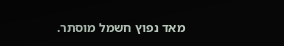מאד נפוץ חשמל מוסתר.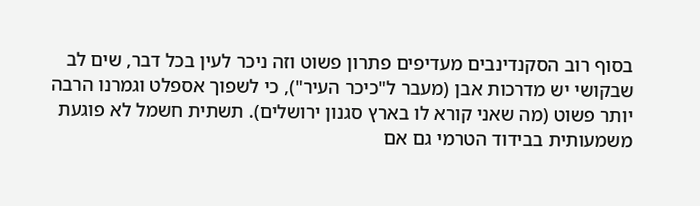בסוף רוב הסקנדינבים מעדיפים פתרון פשוט וזה ניכר לעין בכל דבר, שים לב שבקושי יש מדרכות אבן (מעבר ל"כיכר העיר"), כי לשפוך אספלט וגמרנו הרבה יותר פשוט (מה שאני קורא לו בארץ סגנון ירושלים). תשתית חשמל לא פוגעת משמעותית בבידוד הטרמי גם אם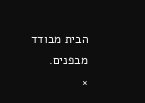הבית מבודד מבפנים.
×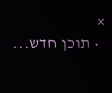×
  • תוכן חדש...